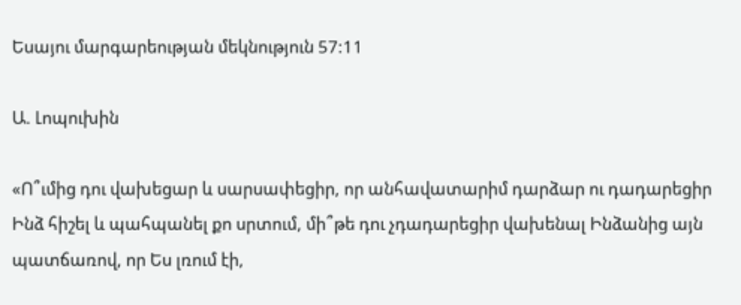Եսայու մարգարեության մեկնություն 57:11

Ա. Լոպուխին

«Ո՞ւմից դու վախեցար և սարսափեցիր, որ անհավատարիմ դարձար ու դադարեցիր Ինձ հիշել և պահպանել քո սրտում, մի՞թե դու չդադարեցիր վախենալ Ինձանից այն պատճառով, որ Ես լռում էի,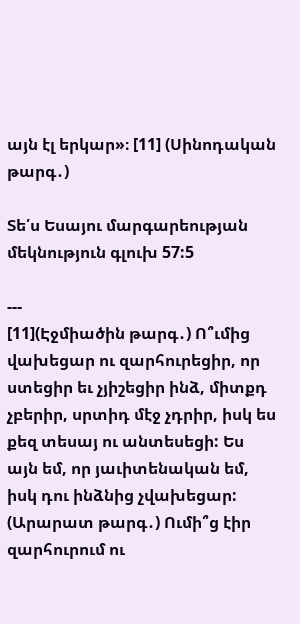այն էլ երկար»։ [11] (Սինոդական թարգ․)

Տե՛ս Եսայու մարգարեության մեկնություն գլուխ 57:5

---
[11](Էջմիածին թարգ․) Ո՞ւմից վախեցար ու զարհուրեցիր, որ ստեցիր եւ չյիշեցիր ինձ, միտքդ չբերիր, սրտիդ մէջ չդրիր, իսկ ես քեզ տեսայ ու անտեսեցի: Ես այն եմ, որ յաւիտենական եմ, իսկ դու ինձնից չվախեցար:
(Արարատ թարգ․) Ումի՞ց էիր զարհուրում ու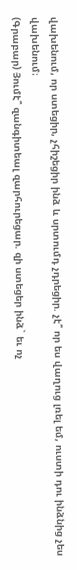վախենում, որ ստեցիր, չհիշեցիր ինձ և սրտումդ չդրեցիր. չէ՞ որ ես վաղուց լռել եմ, ուստի դու ինձնից չես վախենում։
(Գրաբար) Յումէ՞ զանգիտեալ զարհուրեցար. զի ստեցեր ինձ` եւ ոչ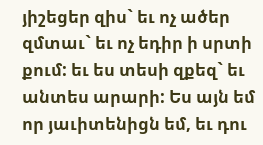յիշեցեր զիս` եւ ոչ ածեր զմտաւ` եւ ոչ եդիր ի սրտի քում: եւ ես տեսի զքեզ` եւ անտես արարի: Ես այն եմ որ յաւիտենիցն եմ, եւ դու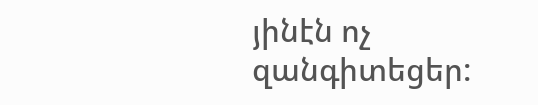յինէն ոչ զանգիտեցեր: